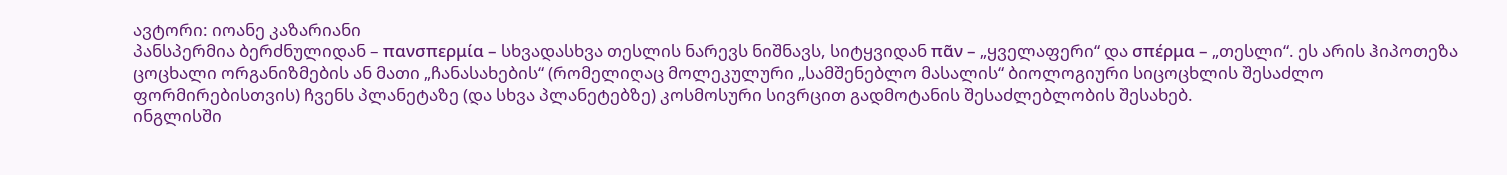ავტორი: იოანე კაზარიანი
პანსპერმია ბერძნულიდან – πανσπερμία – სხვადასხვა თესლის ნარევს ნიშნავს, სიტყვიდან πᾶν – „ყველაფერი“ და σπέρμα – „თესლი“. ეს არის ჰიპოთეზა ცოცხალი ორგანიზმების ან მათი „ჩანასახების“ (რომელიღაც მოლეკულური „სამშენებლო მასალის“ ბიოლოგიური სიცოცხლის შესაძლო ფორმირებისთვის) ჩვენს პლანეტაზე (და სხვა პლანეტებზე) კოსმოსური სივრცით გადმოტანის შესაძლებლობის შესახებ.
ინგლისში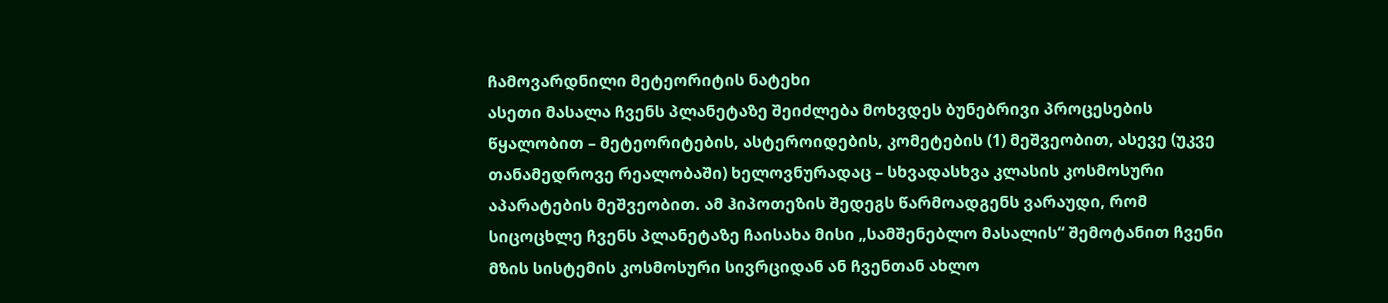ჩამოვარდნილი მეტეორიტის ნატეხი
ასეთი მასალა ჩვენს პლანეტაზე შეიძლება მოხვდეს ბუნებრივი პროცესების წყალობით – მეტეორიტების, ასტეროიდების, კომეტების (1) მეშვეობით, ასევე (უკვე თანამედროვე რეალობაში) ხელოვნურადაც – სხვადასხვა კლასის კოსმოსური აპარატების მეშვეობით. ამ ჰიპოთეზის შედეგს წარმოადგენს ვარაუდი, რომ სიცოცხლე ჩვენს პლანეტაზე ჩაისახა მისი „სამშენებლო მასალის“ შემოტანით ჩვენი მზის სისტემის კოსმოსური სივრციდან ან ჩვენთან ახლო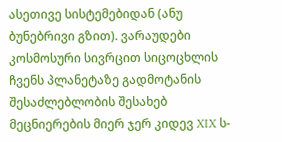ასეთივე სისტემებიდან (ანუ ბუნებრივი გზით). ვარაუდები კოსმოსური სივრცით სიცოცხლის ჩვენს პლანეტაზე გადმოტანის შესაძლებლობის შესახებ მეცნიერების მიერ ჯერ კიდევ XIX ს-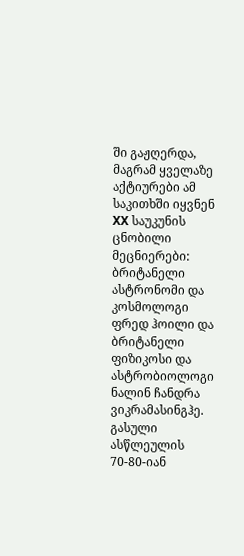ში გაჟღერდა, მაგრამ ყველაზე აქტიურები ამ საკითხში იყვნენ XX საუკუნის ცნობილი მეცნიერები: ბრიტანელი ასტრონომი და კოსმოლოგი ფრედ ჰოილი და ბრიტანელი ფიზიკოსი და ასტრობიოლოგი ნალინ ჩანდრა ვიკრამასინგჰე. გასული ასწლეულის 70-80-იან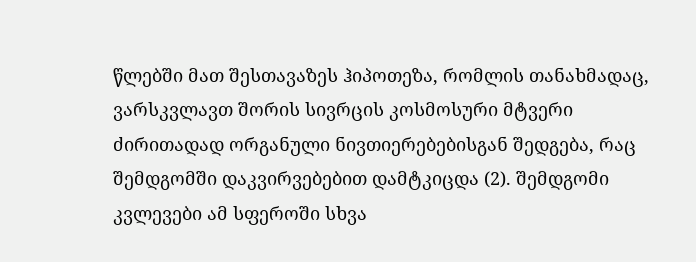წლებში მათ შესთავაზეს ჰიპოთეზა, რომლის თანახმადაც, ვარსკვლავთ შორის სივრცის კოსმოსური მტვერი ძირითადად ორგანული ნივთიერებებისგან შედგება, რაც შემდგომში დაკვირვებებით დამტკიცდა (2). შემდგომი კვლევები ამ სფეროში სხვა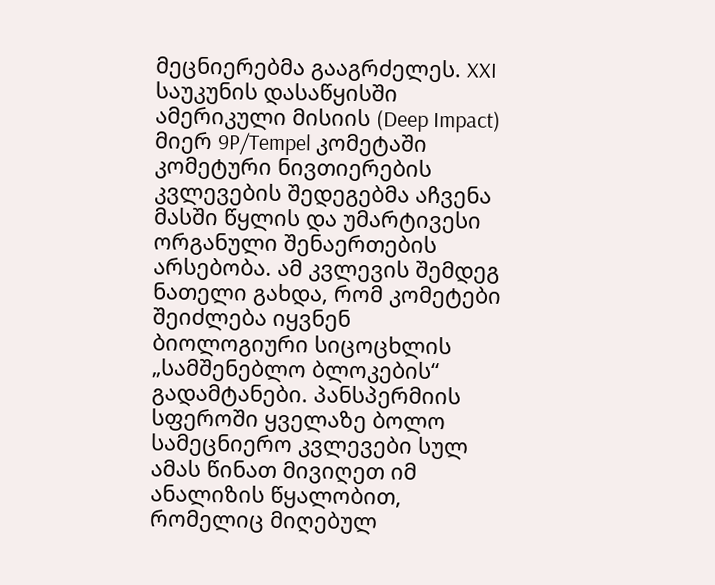მეცნიერებმა გააგრძელეს. XXI საუკუნის დასაწყისში ამერიკული მისიის (Deep Impact) მიერ 9P/Tempel კომეტაში კომეტური ნივთიერების კვლევების შედეგებმა აჩვენა მასში წყლის და უმარტივესი ორგანული შენაერთების არსებობა. ამ კვლევის შემდეგ ნათელი გახდა, რომ კომეტები შეიძლება იყვნენ ბიოლოგიური სიცოცხლის „სამშენებლო ბლოკების“ გადამტანები. პანსპერმიის სფეროში ყველაზე ბოლო სამეცნიერო კვლევები სულ ამას წინათ მივიღეთ იმ ანალიზის წყალობით, რომელიც მიღებულ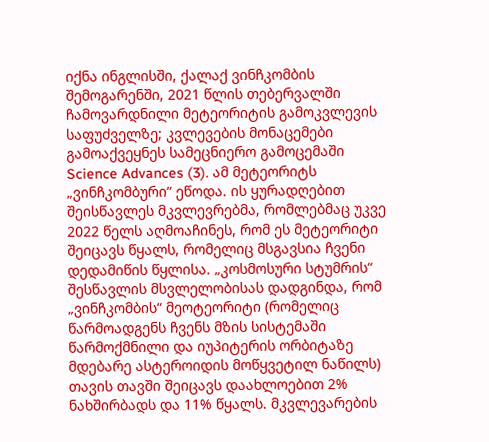იქნა ინგლისში, ქალაქ ვინჩკომბის შემოგარენში, 2021 წლის თებერვალში ჩამოვარდნილი მეტეორიტის გამოკვლევის საფუძველზე; კვლევების მონაცემები გამოაქვეყნეს სამეცნიერო გამოცემაში Science Advances (3). ამ მეტეორიტს „ვინჩკომბური“ ეწოდა. ის ყურადღებით შეისწავლეს მკვლევრებმა, რომლებმაც უკვე 2022 წელს აღმოაჩინეს, რომ ეს მეტეორიტი შეიცავს წყალს, რომელიც მსგავსია ჩვენი დედამიწის წყლისა. „კოსმოსური სტუმრის“ შესწავლის მსვლელობისას დადგინდა, რომ „ვინჩკომბის“ მეოტეორიტი (რომელიც წარმოადგენს ჩვენს მზის სისტემაში წარმოქმნილი და იუპიტერის ორბიტაზე მდებარე ასტეროიდის მოწყვეტილ ნაწილს) თავის თავში შეიცავს დაახლოებით 2% ნახშირბადს და 11% წყალს. მკვლევარების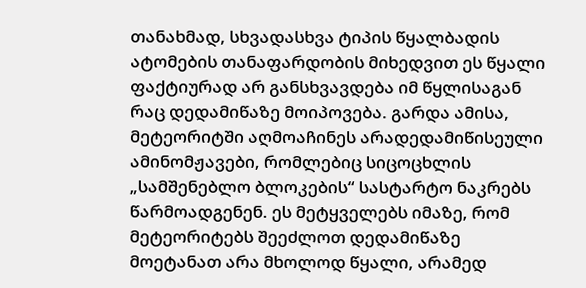თანახმად, სხვადასხვა ტიპის წყალბადის ატომების თანაფარდობის მიხედვით ეს წყალი ფაქტიურად არ განსხვავდება იმ წყლისაგან რაც დედამიწაზე მოიპოვება. გარდა ამისა, მეტეორიტში აღმოაჩინეს არადედამიწისეული ამინომჟავები, რომლებიც სიცოცხლის „სამშენებლო ბლოკების“ სასტარტო ნაკრებს წარმოადგენენ. ეს მეტყველებს იმაზე, რომ მეტეორიტებს შეეძლოთ დედამიწაზე მოეტანათ არა მხოლოდ წყალი, არამედ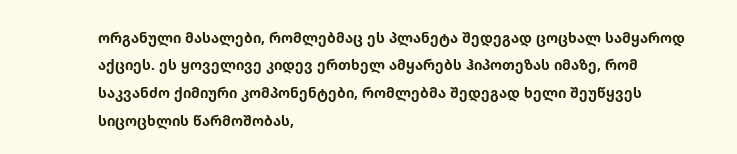ორგანული მასალები, რომლებმაც ეს პლანეტა შედეგად ცოცხალ სამყაროდ აქციეს. ეს ყოველივე კიდევ ერთხელ ამყარებს ჰიპოთეზას იმაზე, რომ საკვანძო ქიმიური კომპონენტები, რომლებმა შედეგად ხელი შეუწყვეს სიცოცხლის წარმოშობას,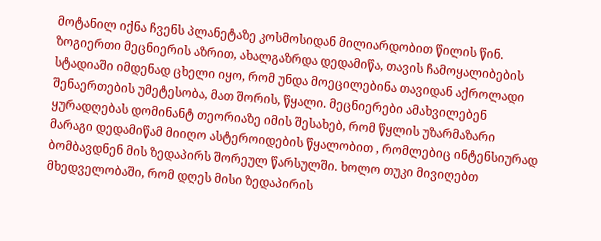მოტანილ იქნა ჩვენს პლანეტაზე კოსმოსიდან მილიარდობით წილის წინ.
ზოგიერთი მეცნიერის აზრით, ახალგაზრდა დედამიწა, თავის ჩამოყალიბების სტადიაში იმდენად ცხელი იყო, რომ უნდა მოეცილებინა თავიდან აქროლადი შენაერთების უმეტესობა, მათ შორის, წყალი. მეცნიერები ამახვილებენ ყურადღებას დომინანტ თეორიაზე იმის შესახებ, რომ წყლის უზარმაზარი მარაგი დედამიწამ მიიღო ასტეროიდების წყალობით , რომლებიც ინტენსიურად ბომბავდნენ მის ზედაპირს შორეულ წარსულში. ხოლო თუკი მივიღებთ მხედველობაში, რომ დღეს მისი ზედაპირის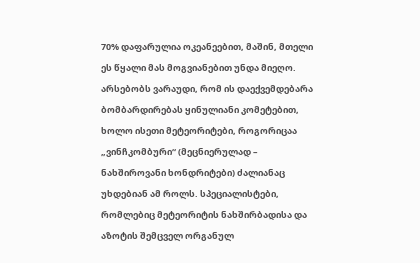70% დაფარულია ოკეანეებით, მაშინ, მთელი ეს წყალი მას მოგვიანებით უნდა მიეღო. არსებობს ვარაუდი, რომ ის დაექვემდებარა ბომბარდირებას ყინულიანი კომეტებით, ხოლო ისეთი მეტეორიტები, როგორიცაა „ვინჩკომბური“ (მეცნიერულად – ნახშიროვანი ხონდრიტები) ძალიანაც უხდებიან ამ როლს. სპეციალისტები, რომლებიც მეტეორიტის ნახშირბადისა და აზოტის შემცველ ორგანულ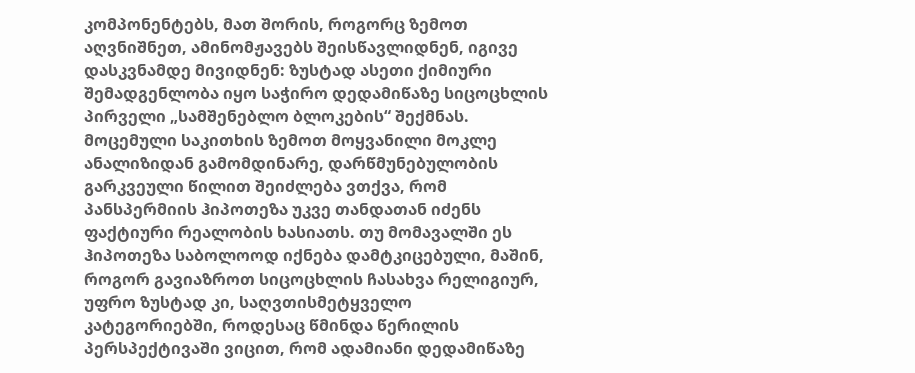კომპონენტებს, მათ შორის, როგორც ზემოთ აღვნიშნეთ, ამინომჟავებს შეისწავლიდნენ, იგივე დასკვნამდე მივიდნენ: ზუსტად ასეთი ქიმიური შემადგენლობა იყო საჭირო დედამიწაზე სიცოცხლის პირველი „სამშენებლო ბლოკების“ შექმნას. მოცემული საკითხის ზემოთ მოყვანილი მოკლე ანალიზიდან გამომდინარე, დარწმუნებულობის გარკვეული წილით შეიძლება ვთქვა, რომ პანსპერმიის ჰიპოთეზა უკვე თანდათან იძენს ფაქტიური რეალობის ხასიათს. თუ მომავალში ეს ჰიპოთეზა საბოლოოდ იქნება დამტკიცებული, მაშინ, როგორ გავიაზროთ სიცოცხლის ჩასახვა რელიგიურ, უფრო ზუსტად კი, საღვთისმეტყველო კატეგორიებში, როდესაც წმინდა წერილის პერსპექტივაში ვიცით, რომ ადამიანი დედამიწაზე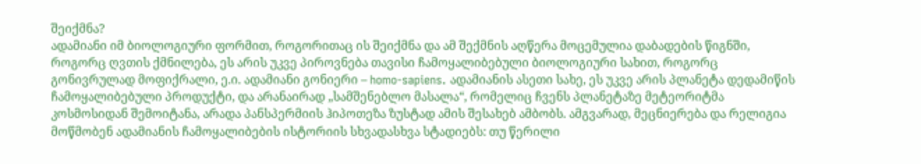შეიქმნა?
ადამიანი იმ ბიოლოგიური ფორმით, როგორითაც ის შეიქმნა და ამ შექმნის აღწერა მოცემულია დაბადების წიგნში, როგორც ღვთის ქმნილება, ეს არის უკვე პიროვნება თავისი ჩამოყალიბებული ბიოლოგიური სახით, როგორც გონივრულად მოფიქრალი, ე.ი. ადამიანი გონიერი – homo-sapiens. ადამიანის ასეთი სახე, ეს უკვე არის პლანეტა დედამიწის ჩამოყალიბებული პროდუქტი, და არანაირად „სამშენებლო მასალა“, რომელიც ჩვენს პლანეტაზე მეტეორიტმა კოსმოსიდან შემოიტანა, არადა პანსპერმიის ჰიპოთეზა ზუსტად ამის შესახებ ამბობს. ამგვარად, მეცნიერება და რელიგია მოწმობენ ადამიანის ჩამოყალიბების ისტორიის სხვადასხვა სტადიებს: თუ წერილი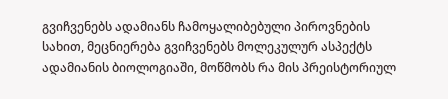გვიჩვენებს ადამიანს ჩამოყალიბებული პიროვნების სახით, მეცნიერება გვიჩვენებს მოლეკულურ ასპექტს ადამიანის ბიოლოგიაში, მოწმობს რა მის პრეისტორიულ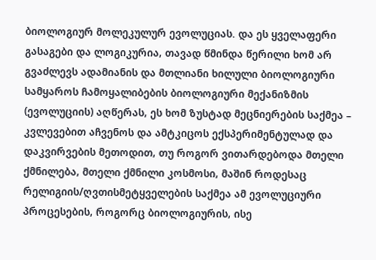ბიოლოგიურ მოლეკულურ ევოლუციას. და ეს ყველაფერი გასაგები და ლოგიკურია, თავად წმინდა წერილი ხომ არ გვაძლევს ადამიანის და მთლიანი ხილული ბიოლოგიური სამყაროს ჩამოყალიბების ბიოლოგიური მექანიზმის (ევოლუციის) აღწერას, ეს ხომ ზუსტად მეცნიერების საქმეა – კვლევებით აჩვენოს და ამტკიცოს ექსპერიმენტულად და დაკვირვების მეთოდით, თუ როგორ ვითარდებოდა მთელი ქმნილება, მთელი ქმნილი კოსმოსი, მაშინ როდესაც რელიგიის/ღვთისმეტყველების საქმეა ამ ევოლუციური პროცესების, როგორც ბიოლოგიურის, ისე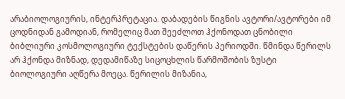არაბიოლოგიურის, ინტერპრეტაცია. დაბადების წიგნის ავტორი/ავტორები იმ ცოდნიდან გამოდიან, რომელიც მათ შეეძლოთ ჰქონოდათ ცნობილი ბიბლიური კოსმოლოგიური ტექსტების დაწერის პერიოდში. წმინდა წერილს არ ჰქონდა მიზნად, დედამიწაზე სიცოცხლის წარმოშობის ზუსტი ბიოლოგიური აღწერა მოეცა. წერილის მიზანია,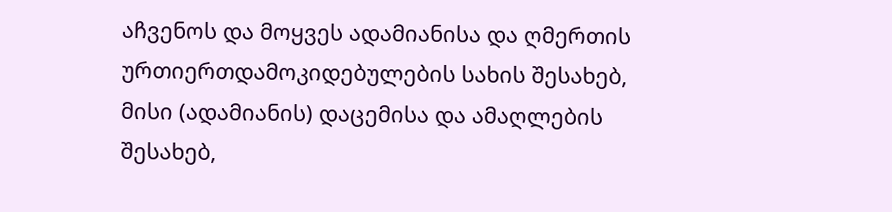აჩვენოს და მოყვეს ადამიანისა და ღმერთის ურთიერთდამოკიდებულების სახის შესახებ, მისი (ადამიანის) დაცემისა და ამაღლების შესახებ,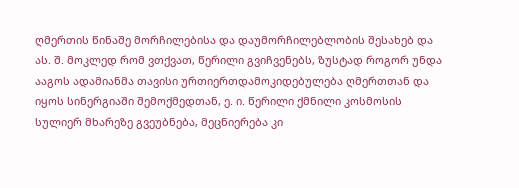ღმერთის წინაშე მორჩილებისა და დაუმორჩილებლობის შესახებ და ას. შ. მოკლედ რომ ვთქვათ, წერილი გვიჩვენებს, ზუსტად როგორ უნდა ააგოს ადამიანმა თავისი ურთიერთდამოკიდებულება ღმერთთან და იყოს სინერგიაში შემოქმედთან, ე. ი. წერილი ქმნილი კოსმოსის სულიერ მხარეზე გვეუბნება, მეცნიერება კი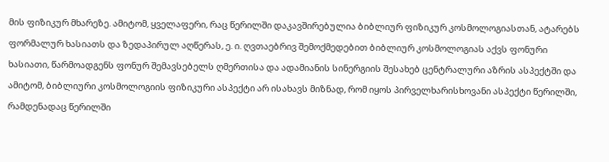მის ფიზიკურ მხარეზე. ამიტომ, ყველაფერი, რაც წერილში დაკავშირებულია ბიბლიურ ფიზიკურ კოსმოლოგიასთან, ატარებს ფორმალურ ხასიათს და ზედაპირულ აღწერას, ე. ი. ღვთაებრივ შემოქმედებით ბიბლიურ კოსმოლოგიას აქვს ფონური ხასიათი, წარმოადგენს ფონურ შემავსებელს ღმერთისა და ადამიანის სინერგიის შესახებ ცენტრალური აზრის ასპექტში და ამიტომ, ბიბლიური კოსმოლოგიის ფიზიკური ასპექტი არ ისახავს მიზნად, რომ იყოს პირველხარისხოვანი ასპექტი წერილში, რამდენადაც წერილში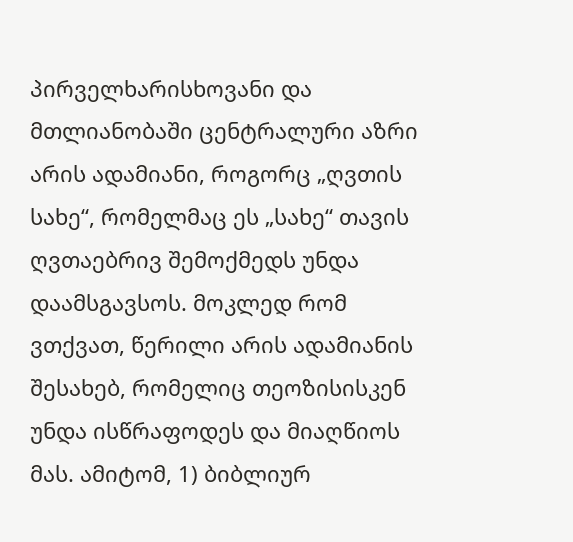პირველხარისხოვანი და მთლიანობაში ცენტრალური აზრი არის ადამიანი, როგორც „ღვთის სახე“, რომელმაც ეს „სახე“ თავის ღვთაებრივ შემოქმედს უნდა დაამსგავსოს. მოკლედ რომ ვთქვათ, წერილი არის ადამიანის შესახებ, რომელიც თეოზისისკენ უნდა ისწრაფოდეს და მიაღწიოს მას. ამიტომ, 1) ბიბლიურ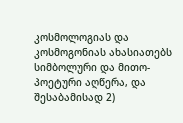კოსმოლოგიას და კოსმოგონიას ახასიათებს სიმბოლური და მითო-პოეტური აღწერა, და შესაბამისად 2)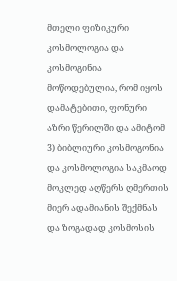მთელი ფიზიკური კოსმოლოგია და კოსმოგინია მოწოდებულია, რომ იყოს დამატებითი, ფონური აზრი წერილში და ამიტომ 3) ბიბლიური კოსმოგონია და კოსმოლოგია საკმაოდ მოკლედ აღწერს ღმერთის მიერ ადამიანის შექმნას და ზოგადად კოსმოსის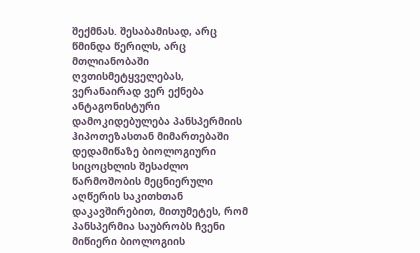შექმნას. შესაბამისად, არც წმინდა წერილს, არც მთლიანობაში ღვთისმეტყველებას, ვერანაირად ვერ ექნება ანტაგონისტური დამოკიდებულება პანსპერმიის ჰიპოთეზასთან მიმართებაში დედამიწაზე ბიოლოგიური სიცოცხლის შესაძლო წარმოშობის მეცნიერული აღწერის საკითხთან დაკავშირებით, მითუმეტეს, რომ პანსპერმია საუბრობს ჩვენი მიწიერი ბიოლოგიის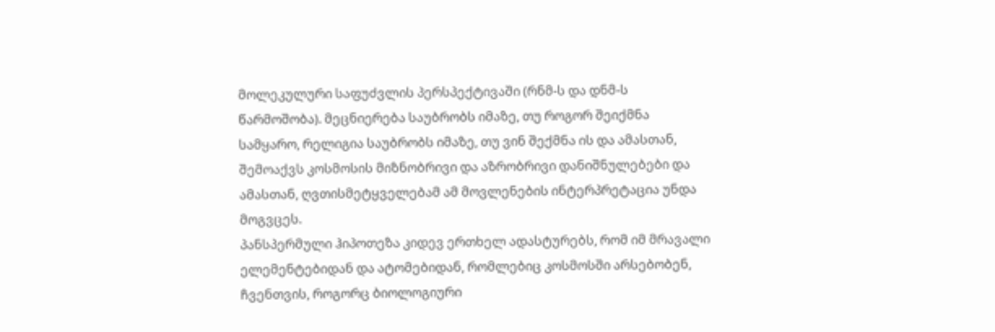მოლეკულური საფუძვლის პერსპექტივაში (რნმ-ს და დნმ-ს წარმოშობა). მეცნიერება საუბრობს იმაზე, თუ როგორ შეიქმნა სამყარო, რელიგია საუბრობს იმაზე, თუ ვინ შექმნა ის და ამასთან, შემოაქვს კოსმოსის მიზნობრივი და აზრობრივი დანიშნულებები და ამასთან, ღვთისმეტყველებამ ამ მოვლენების ინტერპრეტაცია უნდა მოგვცეს.
პანსპერმული ჰიპოთეზა კიდევ ერთხელ ადასტურებს, რომ იმ მრავალი ელემენტებიდან და ატომებიდან, რომლებიც კოსმოსში არსებობენ, ჩვენთვის, როგორც ბიოლოგიური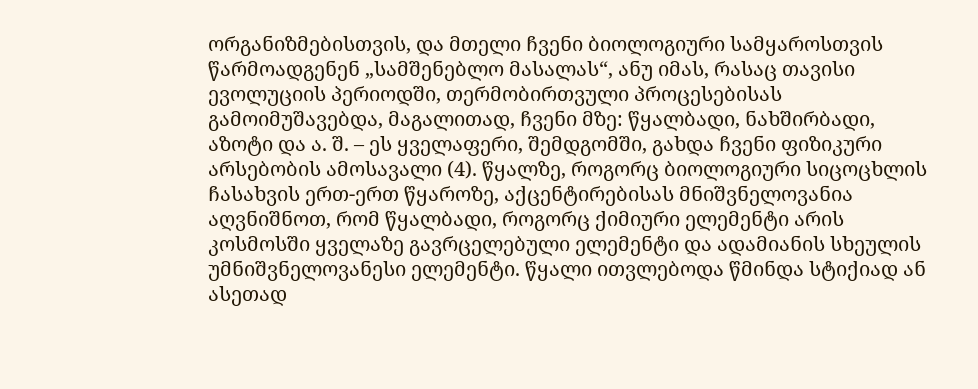ორგანიზმებისთვის, და მთელი ჩვენი ბიოლოგიური სამყაროსთვის წარმოადგენენ „სამშენებლო მასალას“, ანუ იმას, რასაც თავისი ევოლუციის პერიოდში, თერმობირთვული პროცესებისას გამოიმუშავებდა, მაგალითად, ჩვენი მზე: წყალბადი, ნახშირბადი, აზოტი და ა. შ. – ეს ყველაფერი, შემდგომში, გახდა ჩვენი ფიზიკური არსებობის ამოსავალი (4). წყალზე, როგორც ბიოლოგიური სიცოცხლის ჩასახვის ერთ-ერთ წყაროზე, აქცენტირებისას მნიშვნელოვანია აღვნიშნოთ, რომ წყალბადი, როგორც ქიმიური ელემენტი არის კოსმოსში ყველაზე გავრცელებული ელემენტი და ადამიანის სხეულის უმნიშვნელოვანესი ელემენტი. წყალი ითვლებოდა წმინდა სტიქიად ან ასეთად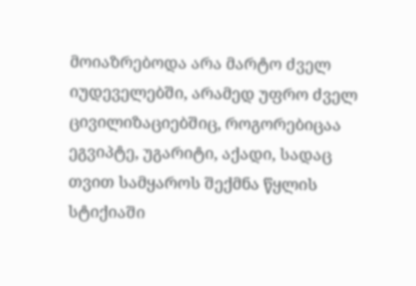მოიაზრებოდა არა მარტო ძველ იუდეველებში, არამედ უფრო ძველ ცივილიზაციებშიც, როგორებიცაა ეგვიპტე, უგარიტი, აქადი, სადაც თვით სამყაროს შექმნა წყლის სტიქიაში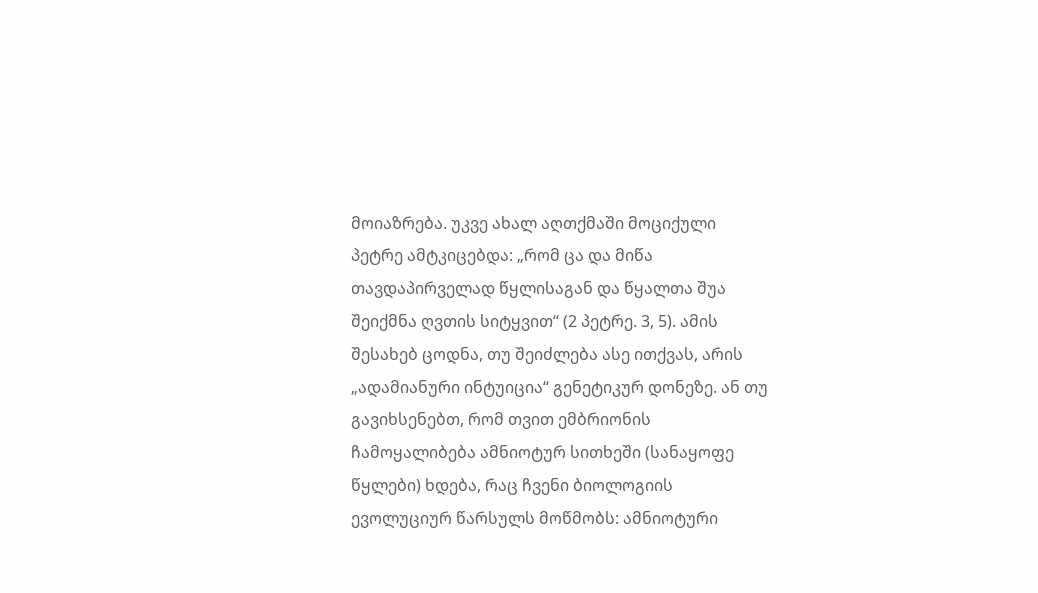მოიაზრება. უკვე ახალ აღთქმაში მოციქული პეტრე ამტკიცებდა: „რომ ცა და მიწა თავდაპირველად წყლისაგან და წყალთა შუა შეიქმნა ღვთის სიტყვით“ (2 პეტრე. 3, 5). ამის შესახებ ცოდნა, თუ შეიძლება ასე ითქვას, არის „ადამიანური ინტუიცია“ გენეტიკურ დონეზე. ან თუ გავიხსენებთ, რომ თვით ემბრიონის ჩამოყალიბება ამნიოტურ სითხეში (სანაყოფე წყლები) ხდება, რაც ჩვენი ბიოლოგიის ევოლუციურ წარსულს მოწმობს: ამნიოტური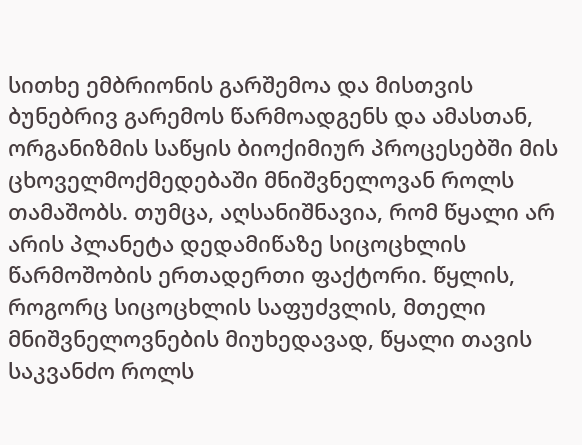სითხე ემბრიონის გარშემოა და მისთვის ბუნებრივ გარემოს წარმოადგენს და ამასთან, ორგანიზმის საწყის ბიოქიმიურ პროცესებში მის ცხოველმოქმედებაში მნიშვნელოვან როლს თამაშობს. თუმცა, აღსანიშნავია, რომ წყალი არ არის პლანეტა დედამიწაზე სიცოცხლის წარმოშობის ერთადერთი ფაქტორი. წყლის, როგორც სიცოცხლის საფუძვლის, მთელი მნიშვნელოვნების მიუხედავად, წყალი თავის საკვანძო როლს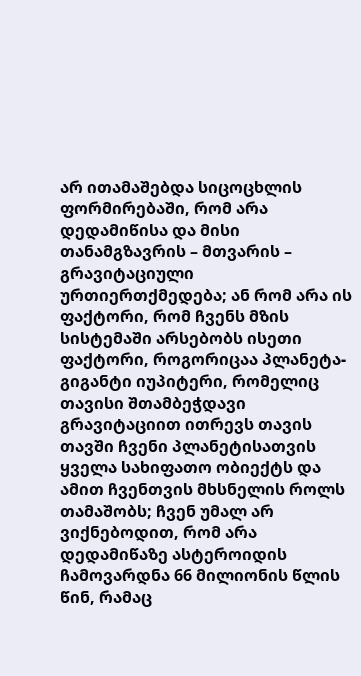არ ითამაშებდა სიცოცხლის ფორმირებაში, რომ არა დედამიწისა და მისი თანამგზავრის – მთვარის – გრავიტაციული ურთიერთქმედება; ან რომ არა ის ფაქტორი, რომ ჩვენს მზის სისტემაში არსებობს ისეთი ფაქტორი, როგორიცაა პლანეტა-გიგანტი იუპიტერი, რომელიც თავისი შთამბეჭდავი გრავიტაციით ითრევს თავის თავში ჩვენი პლანეტისათვის ყველა სახიფათო ობიექტს და ამით ჩვენთვის მხსნელის როლს თამაშობს; ჩვენ უმალ არ ვიქნებოდით, რომ არა დედამიწაზე ასტეროიდის ჩამოვარდნა 66 მილიონის წლის წინ, რამაც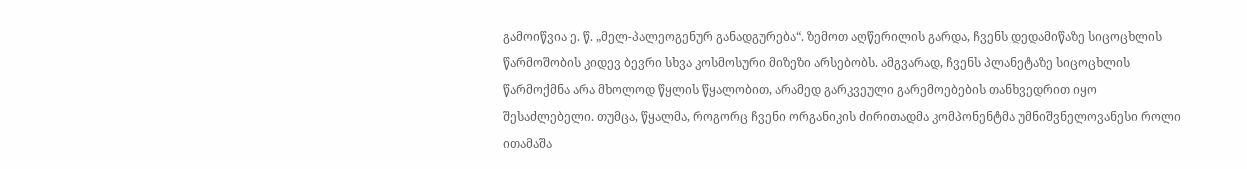გამოიწვია ე. წ. „მელ-პალეოგენურ განადგურება“. ზემოთ აღწერილის გარდა, ჩვენს დედამიწაზე სიცოცხლის წარმოშობის კიდევ ბევრი სხვა კოსმოსური მიზეზი არსებობს. ამგვარად, ჩვენს პლანეტაზე სიცოცხლის წარმოქმნა არა მხოლოდ წყლის წყალობით, არამედ გარკვეული გარემოებების თანხვედრით იყო შესაძლებელი. თუმცა, წყალმა, როგორც ჩვენი ორგანიკის ძირითადმა კომპონენტმა უმნიშვნელოვანესი როლი ითამაშა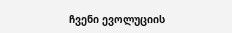ჩვენი ევოლუციის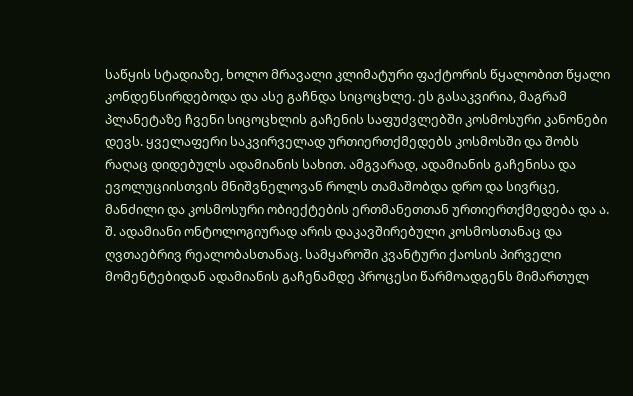საწყის სტადიაზე, ხოლო მრავალი კლიმატური ფაქტორის წყალობით წყალი კონდენსირდებოდა და ასე გაჩნდა სიცოცხლე. ეს გასაკვირია, მაგრამ პლანეტაზე ჩვენი სიცოცხლის გაჩენის საფუძვლებში კოსმოსური კანონები დევს. ყველაფერი საკვირველად ურთიერთქმედებს კოსმოსში და შობს რაღაც დიდებულს ადამიანის სახით. ამგვარად, ადამიანის გაჩენისა და ევოლუციისთვის მნიშვნელოვან როლს თამაშობდა დრო და სივრცე, მანძილი და კოსმოსური ობიექტების ერთმანეთთან ურთიერთქმედება და ა. შ. ადამიანი ონტოლოგიურად არის დაკავშირებული კოსმოსთანაც და ღვთაებრივ რეალობასთანაც. სამყაროში კვანტური ქაოსის პირველი მომენტებიდან ადამიანის გაჩენამდე პროცესი წარმოადგენს მიმართულ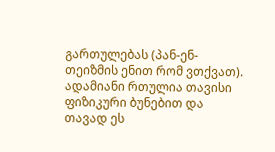გართულებას (პან-ენ-თეიზმის ენით რომ ვთქვათ). ადამიანი რთულია თავისი ფიზიკური ბუნებით და თავად ეს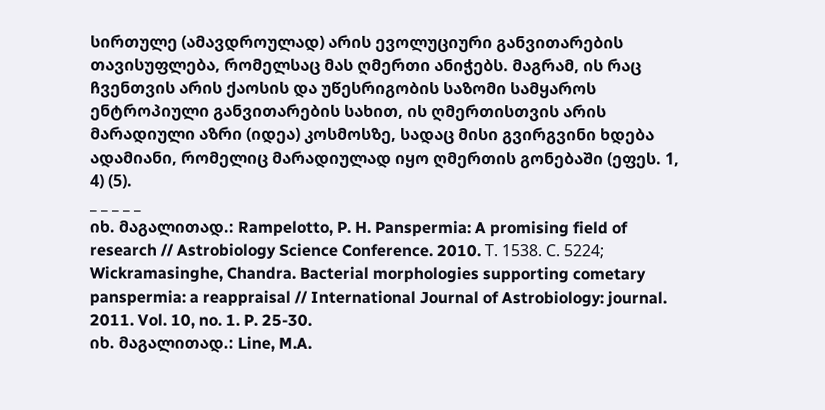სირთულე (ამავდროულად) არის ევოლუციური განვითარების თავისუფლება, რომელსაც მას ღმერთი ანიჭებს. მაგრამ, ის რაც ჩვენთვის არის ქაოსის და უწესრიგობის საზომი სამყაროს ენტროპიული განვითარების სახით, ის ღმერთისთვის არის მარადიული აზრი (იდეა) კოსმოსზე, სადაც მისი გვირგვინი ხდება ადამიანი, რომელიც მარადიულად იყო ღმერთის გონებაში (ეფეს. 1, 4) (5).
_ _ _ _ _
იხ. მაგალითად.: Rampelotto, P. H. Panspermia: A promising field of research // Astrobiology Science Conference. 2010. Т. 1538. С. 5224; Wickramasinghe, Chandra. Bacterial morphologies supporting cometary panspermia: a reappraisal // International Journal of Astrobiology: journal. 2011. Vol. 10, no. 1. P. 25-30.
იხ. მაგალითად.: Line, M.A.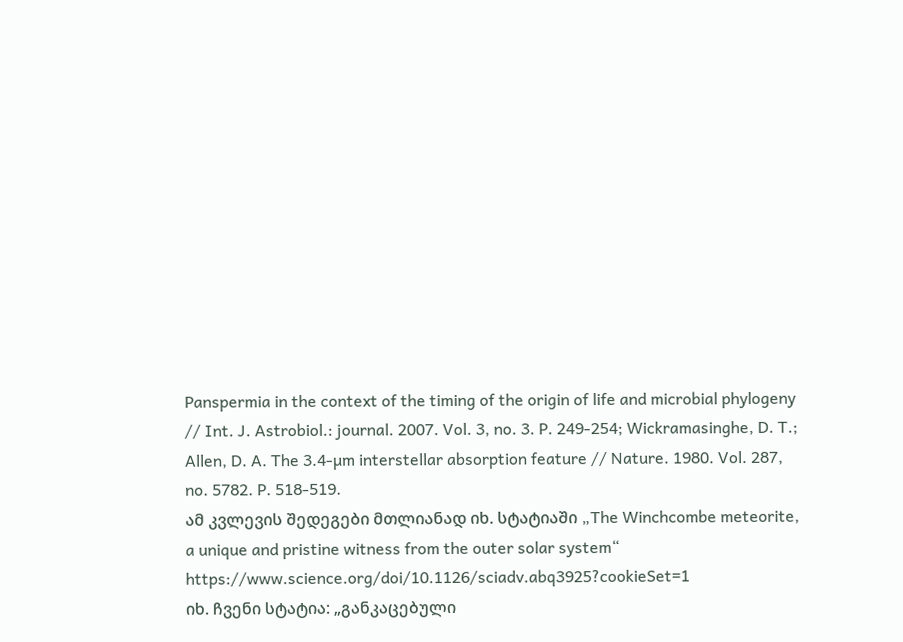Panspermia in the context of the timing of the origin of life and microbial phylogeny // Int. J. Astrobiol.: journal. 2007. Vol. 3, no. 3. P. 249-254; Wickramasinghe, D. T.; Allen, D. A. The 3.4-µm interstellar absorption feature // Nature. 1980. Vol. 287, no. 5782. P. 518-519.
ამ კვლევის შედეგები მთლიანად იხ. სტატიაში „The Winchcombe meteorite, a unique and pristine witness from the outer solar system“ https://www.science.org/doi/10.1126/sciadv.abq3925?cookieSet=1
იხ. ჩვენი სტატია: „განკაცებული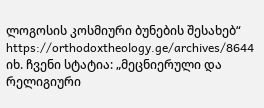ლოგოსის კოსმიური ბუნების შესახებ“ https://orthodoxtheology.ge/archives/8644
იხ. ჩვენი სტატია: „მეცნიერული და რელიგიური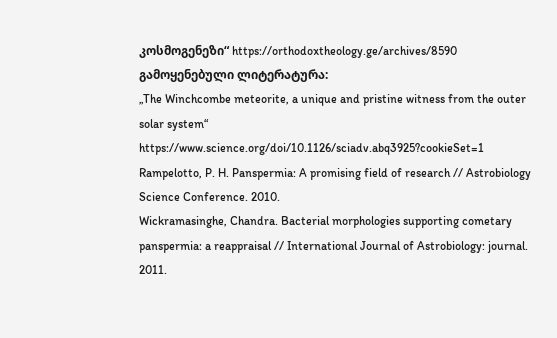კოსმოგენეზი“ https://orthodoxtheology.ge/archives/8590
გამოყენებული ლიტერატურა:
„The Winchcombe meteorite, a unique and pristine witness from the outer solar system“ https://www.science.org/doi/10.1126/sciadv.abq3925?cookieSet=1
Rampelotto, P. H. Panspermia: A promising field of research // Astrobiology Science Conference. 2010.
Wickramasinghe, Chandra. Bacterial morphologies supporting cometary panspermia: a reappraisal // International Journal of Astrobiology: journal. 2011.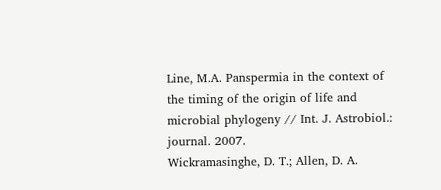Line, M.A. Panspermia in the context of the timing of the origin of life and microbial phylogeny // Int. J. Astrobiol.: journal. 2007.
Wickramasinghe, D. T.; Allen, D. A.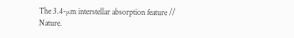The 3.4-µm interstellar absorption feature // Nature.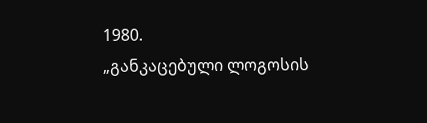1980.
„განკაცებული ლოგოსის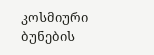კოსმიური ბუნების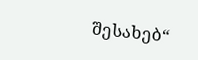შესახებ“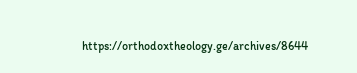https://orthodoxtheology.ge/archives/8644